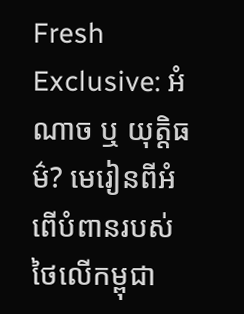Fresh Exclusive: អំណាច ឬ យុត្តិធម៌? មេរៀនពីអំពើបំពានរបស់ថៃលើកម្ពុជា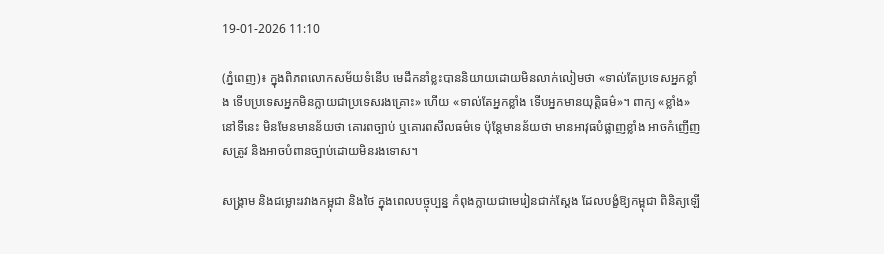19-01-2026 11:10

(ភ្នំពេញ)៖ ក្នុងពិភពលោកសម័យទំនើប មេដឹកនាំខ្លះបាននិយាយដោយមិនលាក់លៀមថា «ទាល់តែប្រទេសអ្នកខ្លាំង ទើបប្រទេសអ្នកមិនក្លាយជាប្រទេសរងគ្រោះ» ហើយ «ទាល់តែអ្នកខ្លាំង ទើបអ្នកមានយុត្តិធម៌»។ ពាក្យ «ខ្លាំង» នៅទីនេះ មិនមែនមានន័យថា គោរពច្បាប់ ឬគោរពសីលធម៌ទេ ប៉ុន្តែមានន័យថា មានអាវុធបំផ្លាញខ្លាំង អាចកំញើញសត្រូវ និងអាចបំពានច្បាប់ដោយមិនរងទោស។

សង្គ្រាម និងជម្លោះរវាងកម្ពុជា និងថៃ ក្នុងពេលបច្ចុប្បន្ន កំពុងក្លាយជាមេរៀនជាក់ស្តែង ដែលបង្ខំឱ្យកម្ពុជា ពិនិត្យឡើ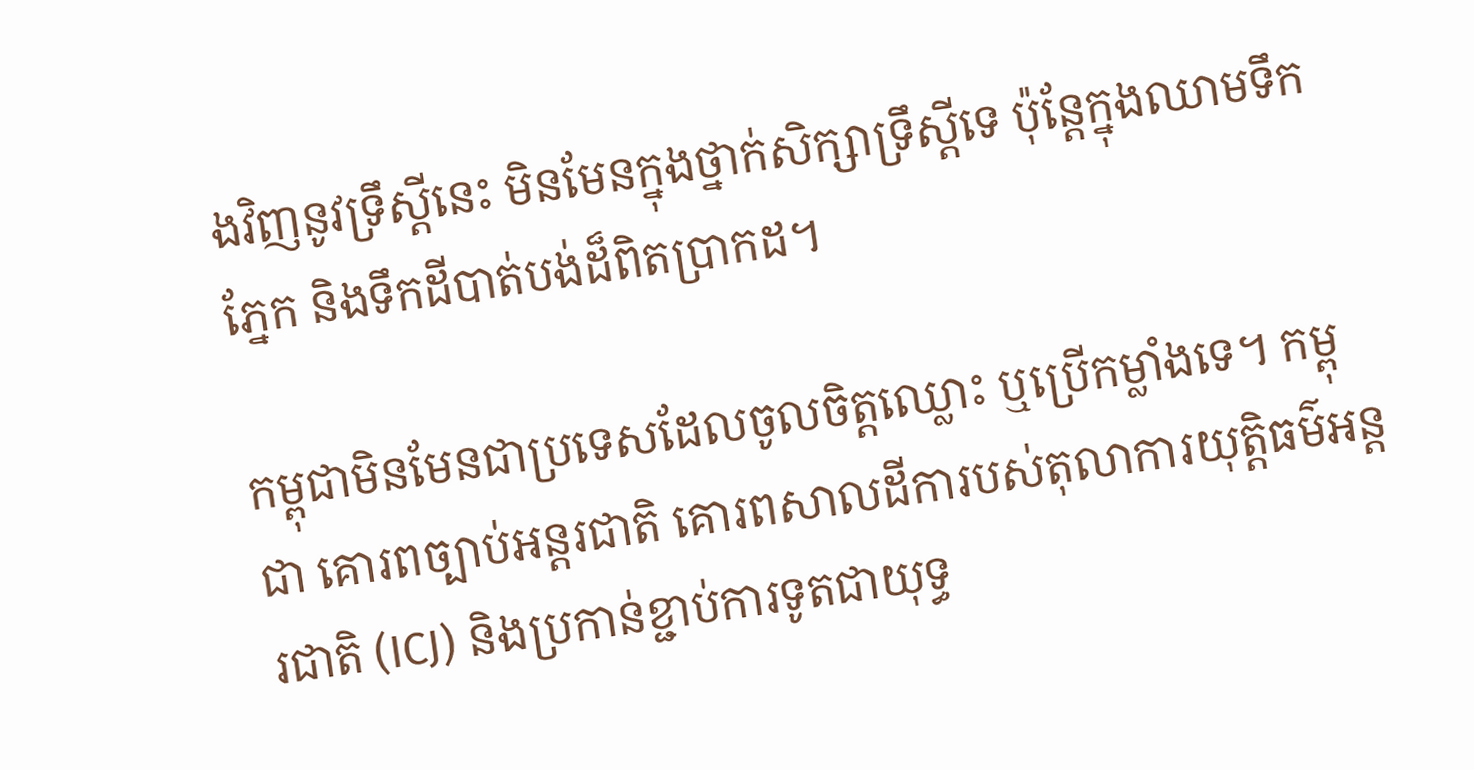ងវិញនូវទ្រឹស្តីនេះ មិនមែនក្នុងថ្នាក់សិក្សាទ្រឹស្តីទេ ប៉ុន្តែក្នុងឈាមទឹកភ្នែក និងទឹកដីបាត់បង់ដ៏ពិតប្រាកដ។

កម្ពុជាមិនមែនជាប្រទេសដែលចូលចិត្តឈ្លោះ ឬប្រើកម្លាំងទេ។ កម្ពុជា គោរពច្បាប់អន្តរជាតិ គោរពសាលដីការបស់តុលាការយុត្តិធម៌អន្តរជាតិ (ICJ) និងប្រកាន់ខ្ជាប់ការទូតជាយុទ្ធ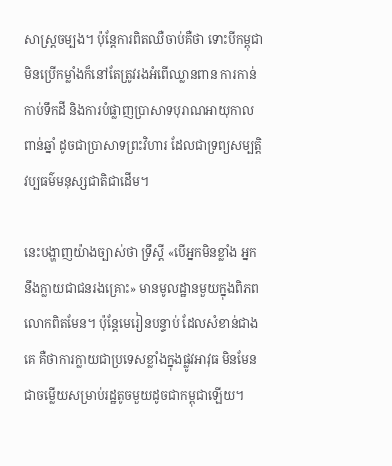សាស្ត្រចម្បង។ ប៉ុន្តែការពិតឈឺចាប់គឺថា ទោះបីកម្ពុជាមិនប្រើកម្លាំងក៏នៅតែត្រូវរងអំពើឈ្លានពាន ការកាន់កាប់ទឹកដី និងការបំផ្លាញប្រាសាទបុរាណអាយុកាលពាន់ឆ្នាំ ដូចជាប្រាសាទព្រះវិហារ ដែលជាទ្រព្យសម្បត្តិវប្បធម៌មនុស្សជាតិជាដើម។

នេះបង្ហាញយ៉ាងច្បាស់ថា ទ្រឹស្តី «បើអ្នកមិនខ្លាំង អ្នកនឹងក្លាយជាជនរងគ្រោះ» មានមូលដ្ឋានមួយក្នុងពិភពលោកពិតមែន។ ប៉ុន្តែមេរៀនបន្ទាប់ ដែលសំខាន់ជាងគេ គឺថាការក្លាយជាប្រទេសខ្លាំងក្នុងផ្លូវអាវុធ មិនមែនជាចម្លើយសម្រាប់រដ្ឋតូចមួយដូចជាកម្ពុជាឡើយ។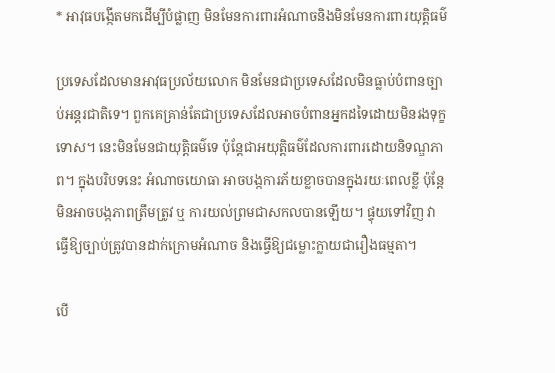* អាវុធបង្កើតមកដើម្បីបំផ្លាញ មិនមែនការពារអំណាចនិងមិនមែនការពារយុត្តិធម៌

ប្រទេសដែលមានអាវុធប្រល័យលោក មិនមែនជាប្រទេសដែលមិនធ្លាប់បំពានច្បាប់អន្តរជាតិទេ។ ពួកគេគ្រាន់តែជាប្រទេសដែលអាចបំពានអ្នកដទៃដោយមិនរងទុក្ខទោស។ នេះមិនមែនជាយុត្តិធម៌ទេ ប៉ុន្តែជាអយុត្តិធម៌ដែលការពារដោយនិទណ្ឌភាព។ ក្នុងបរិបទនេះ អំណាចយោធា អាចបង្កការភ័យខ្លាចបានក្នុងរយៈពេលខ្លី ប៉ុន្តែមិនអាចបង្កភាពត្រឹមត្រូវ ឬ ការយល់ព្រមជាសកលបានឡើយ។ ផ្ទុយទៅវិញ វាធ្វើឱ្យច្បាប់ត្រូវបានដាក់ក្រោមអំណាច និងធ្វើឱ្យជម្លោះក្លាយជារឿងធម្មតា។

បើ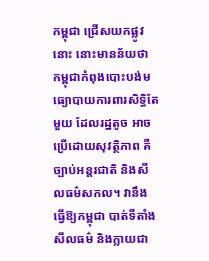កម្ពុជា ជ្រើសយកផ្លូវនោះ នោះមានន័យថា កម្ពុជាកំពុងបោះបង់មធ្យោបាយការពារសិទ្ធិតែមួយ ដែលរដ្ឋតូច អាចប្រើដោយសុវត្ថិភាព គឺច្បាប់អន្តរជាតិ និងសីលធម៌សកល។ វានឹងធ្វើឱ្យកម្ពុជា បាត់ទីតាំងសីលធម៌ និងក្លាយជា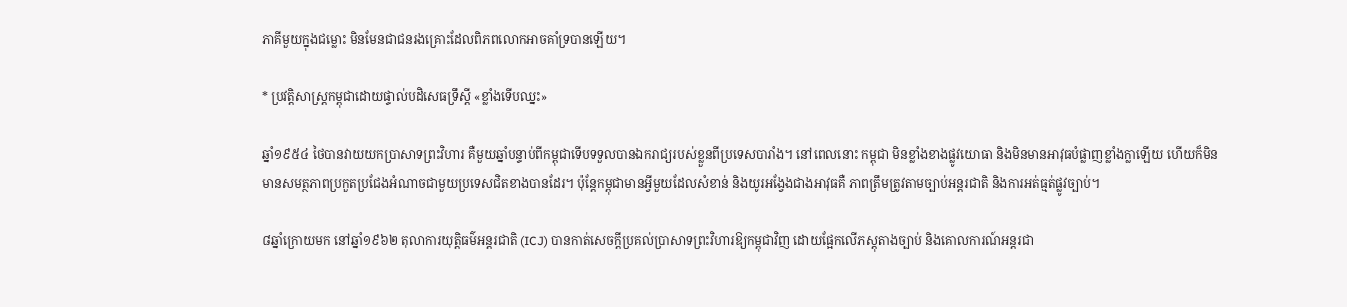ភាគីមួយក្នុងជម្លោះ មិនមែនជាជនរងគ្រោះដែលពិភពលោកអាចគាំទ្របានឡើយ។

* ប្រវត្តិសាស្ត្រកម្ពុជាដោយផ្ទាល់បដិសេធទ្រឹស្តី «ខ្លាំងទើបឈ្នះ»

ឆ្នាំ១៩៥៤ ថៃបានវាយយកប្រាសាទព្រះវិហារ គឺមួយឆ្នាំបន្ទាប់ពីកម្ពុជាទើបទទួលបានឯករាជ្យរបស់ខ្លួនពីប្រទេសបារាំង។ នៅពេលនោះ កម្ពុជា មិនខ្លាំងខាងផ្លូវយោធា និងមិនមានអាវុធបំផ្លាញខ្លាំងក្លាឡើយ ហើយក៏មិនមានសមត្ថភាពប្រកួតប្រជែងអំណាចជាមួយប្រទេសជិតខាងបានដែរ។ ប៉ុន្តែកម្ពុជាមានអ្វីមួយដែលសំខាន់ និងយូរអង្វែងជាងអាវុធគឺ ភាពត្រឹមត្រូវតាមច្បាប់អន្តរជាតិ និងការអត់ធ្មត់ផ្លូវច្បាប់។

៨ឆ្នាំក្រោយមក នៅឆ្នាំ១៩៦២ តុលាការយុត្តិធម៌អន្តរជាតិ (ICJ) បានកាត់សេចក្តីប្រគល់ប្រាសាទព្រះវិហារឱ្យកម្ពុជាវិញ ដោយផ្អែកលើភស្តុតាងច្បាប់ និងគោលការណ៍អន្តរជា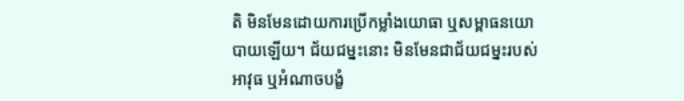តិ មិនមែនដោយការប្រើកម្លាំងយោធា ឬសម្ពាធនយោបាយឡើយ។ ជ័យជម្នះនោះ មិនមែនជាជ័យជម្នះរបស់អាវុធ ឬអំណាចបង្ខំ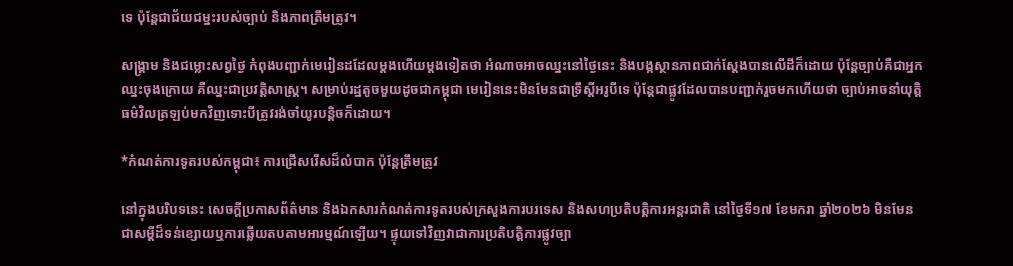ទេ ប៉ុន្តែជាជ័យជម្នះរបស់ច្បាប់ និងភាពត្រឹមត្រូវ។

សង្គ្រាម និងជម្លោះសព្វថ្ងៃ កំពុងបញ្ជាក់មេរៀនដដែលម្តងហើយម្តងទៀតថា អំណាចអាចឈ្នះនៅថ្ងៃនេះ និងបង្កស្ថានភាពជាក់ស្តែងបានលើដីក៏ដោយ ប៉ុន្តែច្បាប់គឺជាអ្នកឈ្នះចុងក្រោយ គឺឈ្នះជាប្រវត្តិសាស្ត្រ។ សម្រាប់រដ្ឋតូចមួយដូចជាកម្ពុជា មេរៀននេះមិនមែនជាទ្រឹស្តីអរូបីទេ ប៉ុន្តែជាផ្លូវដែលបានបញ្ជាក់រួចមកហើយថា ច្បាប់អាចនាំយុត្តិធម៌វិលត្រឡប់មកវិញទោះបីត្រូវរង់ចាំយូរបន្តិចក៏ដោយ។

*កំណត់ការទូតរបស់កម្ពុជា៖ ការជ្រើសរើសដ៏លំបាក ប៉ុន្តែត្រឹមត្រូវ

នៅក្នុងបរិបទនេះ សេចក្តីប្រកាសព័ត៌មាន និងឯកសារកំណត់ការទូតរបស់ក្រសួងការបរទេស និងសហប្រតិបត្តិការអន្តរជាតិ នៅថ្ងៃទី១៧ ខែមករា ឆ្នាំ២០២៦ មិនមែនជាសម្តីដ៏ទន់ខ្សោយឬការឆ្លើយតបតាមអារម្មណ៍ឡើយ។ ផ្ទុយទៅវិញវាជាការប្រតិបត្តិការផ្លូវច្បា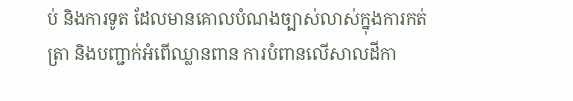ប់ និងការទូត ដែលមានគោលបំណងច្បាស់លាស់ក្នុងការកត់ត្រា និងបញ្ជាក់អំពើឈ្លានពាន ការបំពានលើសាលដីកា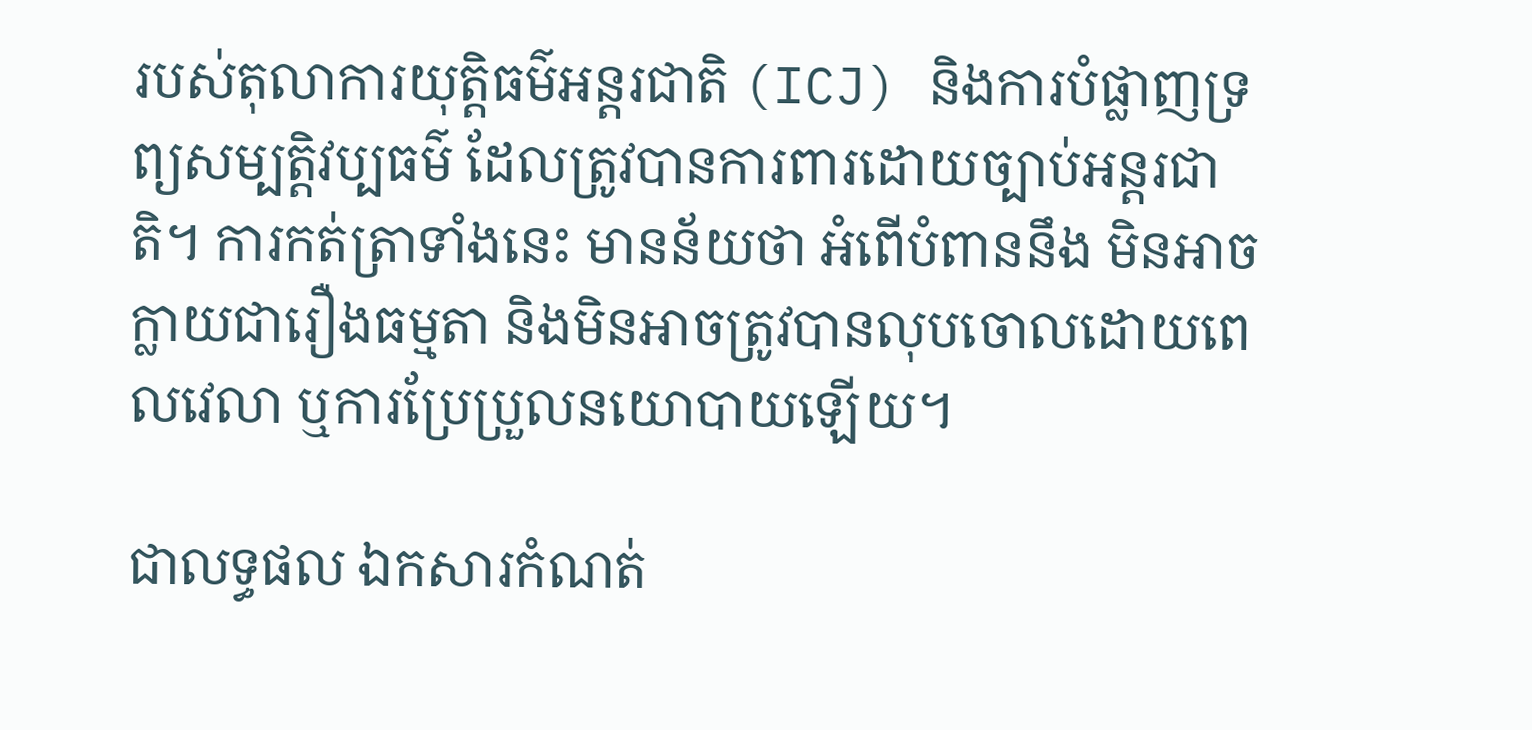របស់តុលាការយុត្តិធម៌អន្តរជាតិ (ICJ) និងការបំផ្លាញទ្រព្យសម្បត្តិវប្បធម៌ ដែលត្រូវបានការពារដោយច្បាប់អន្តរជាតិ។ ការកត់ត្រាទាំងនេះ មានន័យថា អំពើបំពាននឹង មិនអាចក្លាយជារឿងធម្មតា និងមិនអាចត្រូវបានលុបចោលដោយពេលវេលា ឬការប្រែប្រួលនយោបាយឡើយ។

ជាលទ្ធផល ឯកសារកំណត់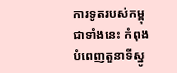ការទូតរបស់កម្ពុជាទាំងនេះ កំពុងបំពេញតួនាទីស្នូ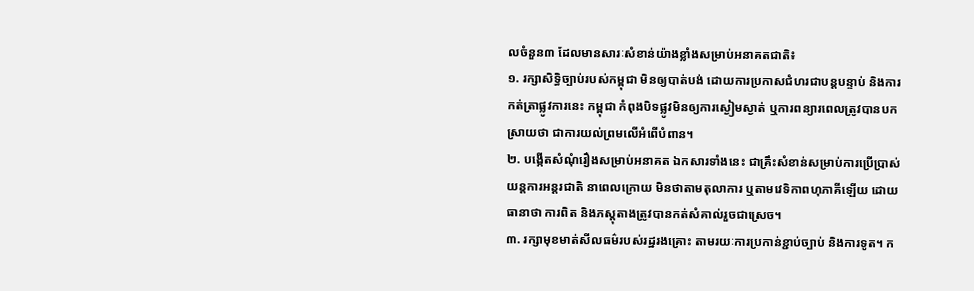លចំនួន៣ ដែលមានសារៈសំខាន់យ៉ាងខ្លាំងសម្រាប់អនាគតជាតិ៖
១. រក្សាសិទ្ធិច្បាប់របស់កម្ពុជា មិនឲ្យបាត់បង់ ដោយការប្រកាសជំហរជាបន្តបន្ទាប់ និងការកត់ត្រាផ្លូវការនេះ កម្ពុជា កំពុងបិទផ្លូវមិនឲ្យការស្ងៀមស្ងាត់ ឬការពន្យារពេលត្រូវបានបកស្រាយថា ជាការយល់ព្រមលើអំពើបំពាន។
២. បង្កើតសំណុំរឿងសម្រាប់អនាគត ឯកសារទាំងនេះ ជាគ្រឹះសំខាន់សម្រាប់ការប្រើប្រាស់យន្តការអន្តរជាតិ នាពេលក្រោយ មិនថាតាមតុលាការ ឬតាមវេទិកាពហុភាគីឡើយ ដោយធានាថា ការពិត និងភស្តុតាងត្រូវបានកត់សំគាល់រួចជាស្រេច។
៣. រក្សាមុខមាត់សីលធម៌របស់រដ្ឋរងគ្រោះ តាមរយៈការប្រកាន់ខ្ជាប់ច្បាប់ និងការទូត។ ក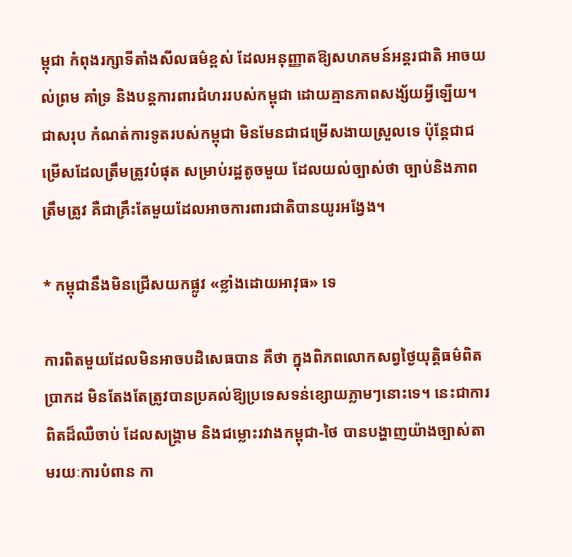ម្ពុជា កំពុងរក្សាទីតាំងសីលធម៌ខ្ពស់ ដែលអនុញ្ញាតឱ្យសហគមន៍អន្តរជាតិ អាចយល់ព្រម គាំទ្រ និងបន្តការពារជំហររបស់កម្ពុជា ដោយគ្មានភាពសង្ស័យអ្វីឡើយ។
ជាសរុប កំណត់ការទូតរបស់កម្ពុជា មិនមែនជាជម្រើសងាយស្រួលទេ ប៉ុន្តែជាជម្រើសដែលត្រឹមត្រូវបំផុត សម្រាប់រដ្ឋតូចមួយ ដែលយល់ច្បាស់ថា ច្បាប់និងភាពត្រឹមត្រូវ គឺជាគ្រឹះតែមួយដែលអាចការពារជាតិបានយូរអង្វែង។

* កម្ពុជានឹងមិនជ្រើសយកផ្លូវ «ខ្លាំងដោយអាវុធ» ទេ

ការពិតមួយដែលមិនអាចបដិសេធបាន គឺថា ក្នុងពិភពលោកសព្វថ្ងៃយុត្តិធម៌ពិតប្រាកដ មិនតែងតែត្រូវបានប្រគល់ឱ្យប្រទេសទន់ខ្សោយភ្លាមៗនោះទេ។ នេះជាការពិតដ៏ឈឺចាប់ ដែលសង្គ្រាម និងជម្លោះរវាងកម្ពុជា-ថៃ បានបង្ហាញយ៉ាងច្បាស់តាមរយៈការបំពាន កា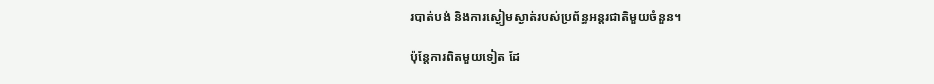របាត់បង់ និងការស្ងៀមស្ងាត់របស់ប្រព័ន្ធអន្តរជាតិមួយចំនួន។

ប៉ុន្តែការពិតមួយទៀត ដែ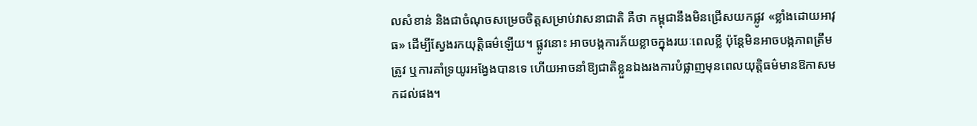លសំខាន់ និងជាចំណុចសម្រេចចិត្តសម្រាប់វាសនាជាតិ គឺថា កម្ពុជានឹងមិនជ្រើសយកផ្លូវ «ខ្លាំងដោយអាវុធ» ដើម្បីស្វែងរកយុត្តិធម៌ឡើយ។ ផ្លូវនោះ អាចបង្កការភ័យខ្លាចក្នុងរយៈពេលខ្លី ប៉ុន្តែមិនអាចបង្កភាពត្រឹមត្រូវ ឬការគាំទ្រយូរអង្វែងបានទេ ហើយអាចនាំឱ្យជាតិខ្លួនឯងរងការបំផ្លាញមុនពេលយុត្តិធម៌មានឱកាសមកដល់ផង។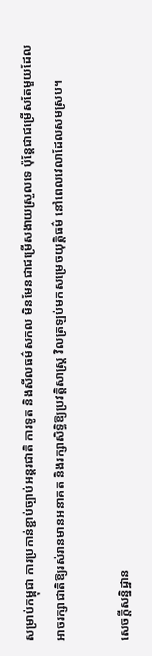សម្រាប់កម្ពុជា ការប្រកាន់ខ្ជាប់ច្បាប់អន្តរជាតិ ការទូត និងសីលធម៌សកល មិនមែនជាជម្រើសងាយស្រួលទេ ប៉ុន្តែជាជម្រើសតែមួយដែលអាចរក្សាជាតិឱ្យរស់រានមានអនាគត និងរក្សាសិទ្ធិឱ្យប្រវត្តិសាស្ត្រ វិលត្រឡប់មកសម្រេចយុត្តិធម៌ នៅពេលវេលាដែលសមស្រប។

សេចក្តីសន្និដ្ឋាន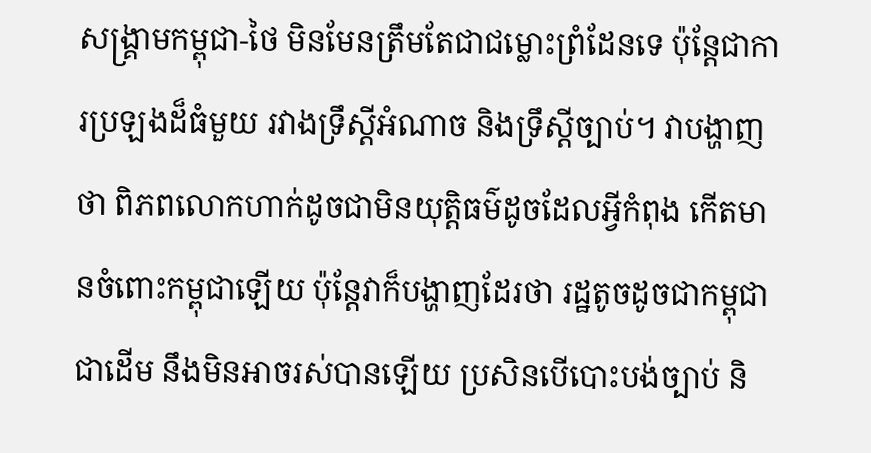សង្គ្រាមកម្ពុជា-ថៃ មិនមែនត្រឹមតែជាជម្លោះព្រំដែនទេ ប៉ុន្តែជាការប្រឡងដ៏ធំមួយ រវាងទ្រឹស្តីអំណាច និងទ្រឹស្តីច្បាប់។ វាបង្ហាញថា ពិភពលោកហាក់ដូចជាមិនយុត្តិធម៌ដូចដែលអ្វីកំពុង កើតមានចំពោះកម្ពុជាឡើយ ប៉ុន្តែវាក៏បង្ហាញដែរថា រដ្ឋតូចដូចជាកម្ពុជាជាដើម នឹងមិនអាចរស់បានឡើយ ប្រសិនបើបោះបង់ច្បាប់ និ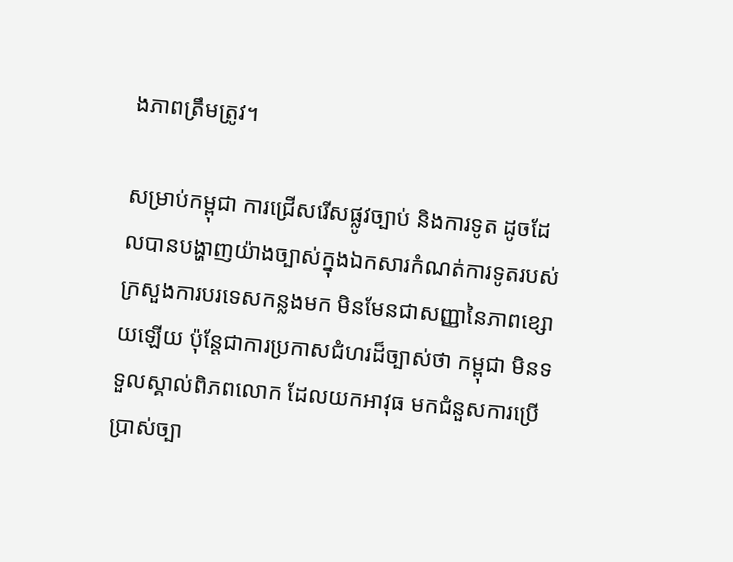ងភាពត្រឹមត្រូវ។

សម្រាប់កម្ពុជា ការជ្រើសរើសផ្លូវច្បាប់ និងការទូត ដូចដែលបានបង្ហាញយ៉ាងច្បាស់ក្នុងឯកសារកំណត់ការទូតរបស់ក្រសួងការបរទេសកន្លងមក មិនមែនជាសញ្ញានៃភាពខ្សោយឡើយ ប៉ុន្តែជាការប្រកាសជំហរដ៏ច្បាស់ថា កម្ពុជា មិនទទួលស្គាល់ពិភពលោក ដែលយកអាវុធ មកជំនួសការប្រើប្រាស់ច្បា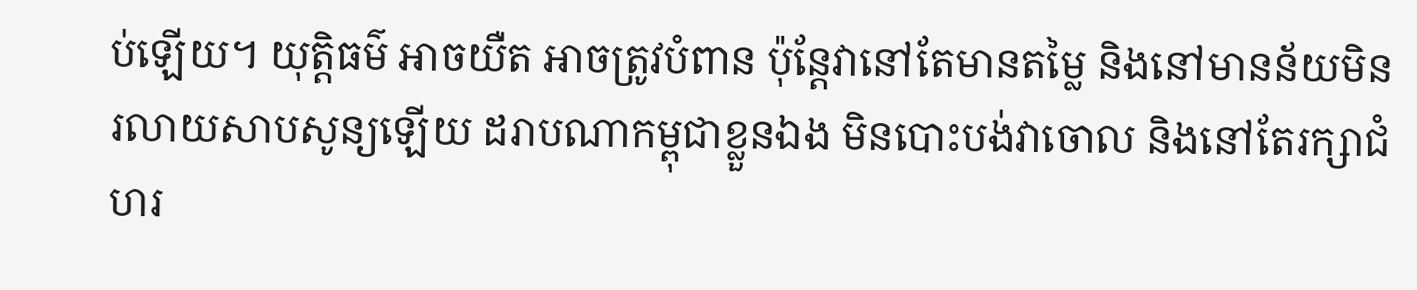ប់ឡើយ។ យុត្តិធម៌ អាចយឺត អាចត្រូវបំពាន ប៉ុន្តែវានៅតែមានតម្លៃ និងនៅមានន័យមិនរលាយសាបសូន្យឡើយ ដរាបណាកម្ពុជាខ្លួនឯង មិនបោះបង់វាចោល និងនៅតែរក្សាជំហរ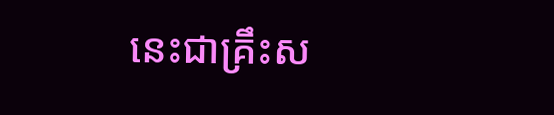នេះជាគ្រឹះស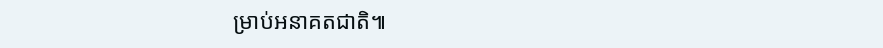ម្រាប់អនាគតជាតិ៕